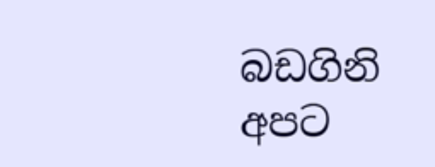බඩගිනි අපට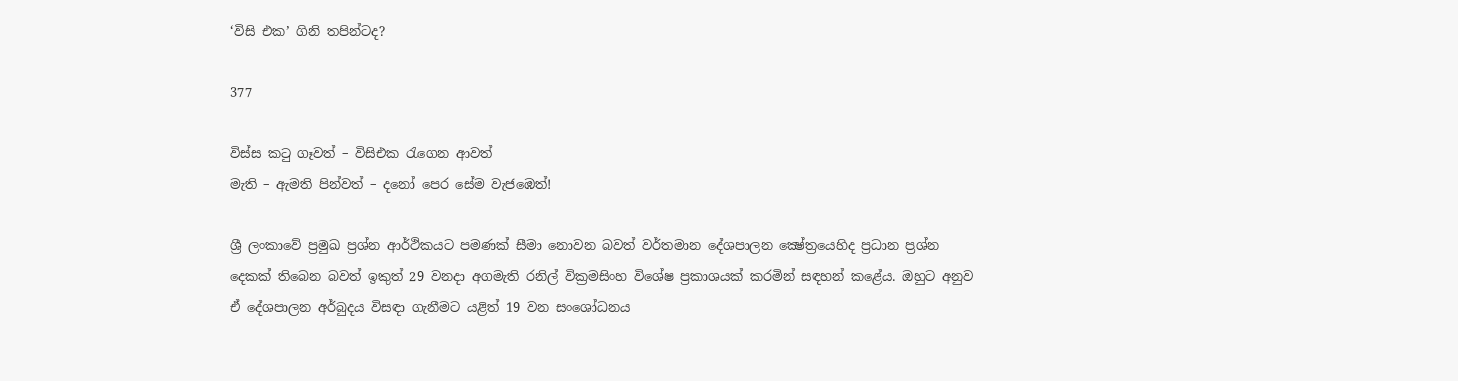‘විසි එක’ ගිනි තපින්ටද?

377

විස්ස කටු ගෑවත් – විසිඑක රැගෙන ආවත්
මැති – ඇමති පින්වත් – දනෝ පෙර සේම වැජඹෙත්!

ශ්‍රී ලංකාවේ ප්‍රමුඛ ප්‍රශ්න ආර්ථිකයට පමණක් සීමා නොවන බවත් වර්තමාන දේශපාලන ක්‍ෂේත්‍රයෙහිද ප්‍රධාන ප්‍රශ්න දෙකක් තිබෙන බවත් ඉකුත් 29 වනදා අගමැති රනිල් වික්‍රමසිංහ විශේෂ ප්‍රකාශයක් කරමින් සඳහන් කළේය. ඔහුට අනුව ඒ දේශපාලන අර්බුදය විසඳා ගැනීමට යළිත් 19 වන සංශෝධනය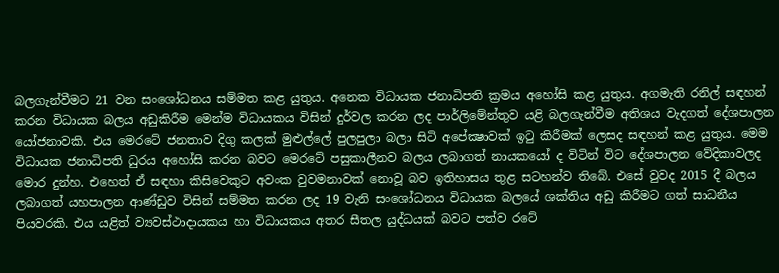බලගැන්වීමට 21 වන සංශෝධනය සම්මත කළ යුතුය. අනෙක විධායක ජනාධිපති ක්‍රමය අහෝසි කළ යුතුය. අගමැති රනිල් සඳහන් කරන විධායක බලය අඩුකිරීම මෙන්ම විධායකය විසින් දුර්වල කරන ලද පාර්ලිමේන්තුව යළි බලගැන්වීම අතිශය වැදගත් දේශපාලන යෝජනාවකි. එය මෙරටේ ජනතාව දිගු කලක් මුළුල්ලේ පුලපුලා බලා සිටි අපේක්‍ෂාවක් ඉටු කිරීමක් ලෙසද සඳහන් කළ යුතුය. මෙම විධායක ජනාධිපති ධුරය අහෝසි කරන බවට මෙරටේ පසුකාලීනව බලය ලබාගත් නායකයෝ ද විටින් විට දේශපාලන වේදිකාවලද මොර දුන්හ. එහෙත් ඒ සඳහා කිසිවෙකුට අවංක වුවමනාවක් නොවූ බව ඉතිහාසය තුළ සටහන්ව තිබේ. එසේ වුවද 2015 දී බලය ලබාගත් යහපාලන ආණ්ඩුව විසින් සම්මත කරන ලද 19 වැනි සංශෝධනය විධායක බලයේ ශක්තිය අඩු කිරීමට ගත් සාධනීය පියවරකි. එය යළිත් ව්‍යවස්ථාදායකය හා විධායකය අතර සීතල යුද්ධයක් බවට පත්ව රටේ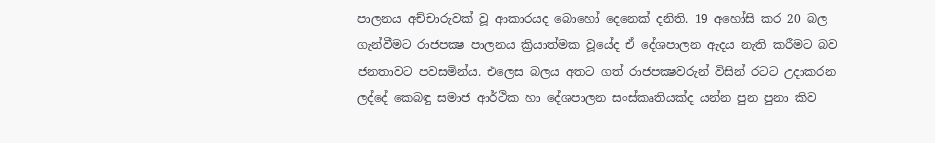පාලනය අච්චාරුවක් වූ ආකාරයද බොහෝ දෙනෙක් දනිති. 19 අහෝසි කර 20 බල ගැන්වීමට රාජපක්‍ෂ පාලනය ක්‍රියාත්මක වූයේද ඒ දේශපාලන ඇදය නැති කරීමට බව ජනතාවට පවසමින්ය. එලෙස බලය අතට ගත් රාජපක්‍ෂවරුන් විසින් රටට උදාකරන ලද්දේ කෙබඳු සමාජ ආර්ථික හා දේශපාලන සංස්කෘතියක්ද යන්න පුන පුනා කිව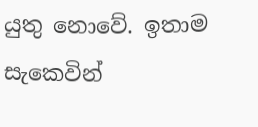යුතු නොවේ. ඉතාම සැකෙවින්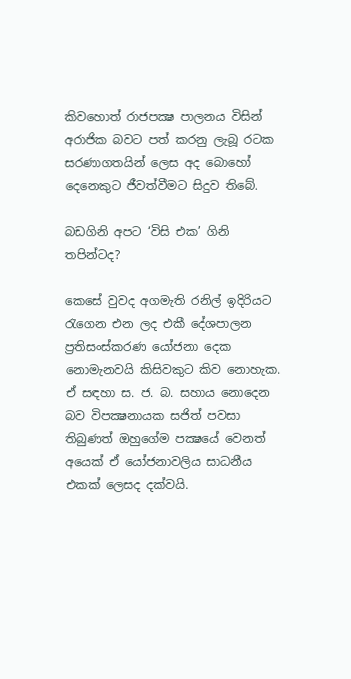කිවහොත් රාජපක්‍ෂ පාලනය විසින් අරාජික බවට පත් කරනු ලැබූ රටක සරණාගතයින් ලෙස අද බොහෝ දෙනෙකුට ජීවත්වීමට සිදුව තිබේ.

බඩගිනි අපට ‘විසි එක’ ගිනි තපින්ටද?

කෙසේ වුවද අගමැති රනිල් ඉදිරියට රැගෙන එන ලද එකී දේශපාලන ප්‍රතිසංස්කරණ යෝජනා දෙක නොමැනවයි කිසිවකුට කිව නොහැක. ඒ සඳහා ස. ජ. බ. සහාය නොදෙන බව විපක්‍ෂනායක සජිත් පවසා තිබුණත් ඔහුගේම පක්‍ෂයේ වෙනත් අයෙක් ඒ යෝජනාවලිය සාධනීය එකක් ලෙසද දක්වයි.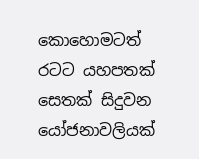කොහොමටත් රටට යහපතක් සෙතක් සිදුවන යෝජනාවලියක්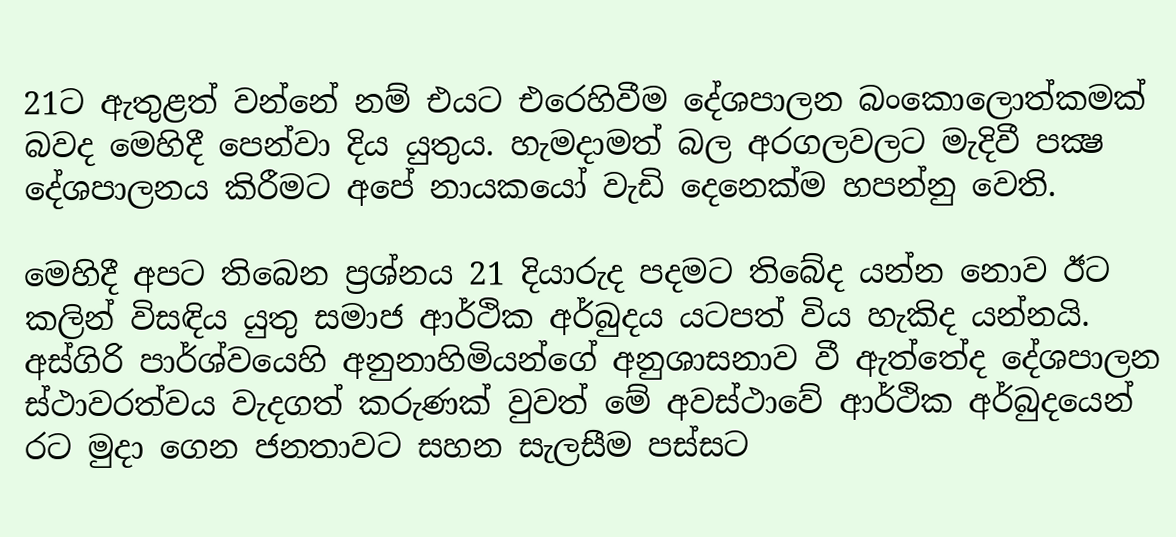21ට ඇතුළත් වන්නේ නම් එයට එරෙහිවීම දේශපාලන බංකොලොත්කමක් බවද මෙහිදී පෙන්වා දිය යුතුය. හැමදාමත් බල අරගලවලට මැදිවී පක්‍ෂ දේශපාලනය කිරීමට අපේ නායකයෝ වැඩි දෙනෙක්ම හපන්නු වෙති.

මෙහිදී අපට තිබෙන ප්‍රශ්නය 21 දියාරුද පදමට තිබේද යන්න නොව ඊට කලින් විසඳිය යුතු සමාජ ආර්ථික අර්බුදය යටපත් විය හැකිද යන්නයි. අස්ගිරි පාර්ශ්වයෙහි අනුනාහිමියන්ගේ අනුශාසනාව වී ඇත්තේද දේශපාලන ස්ථාවරත්වය වැදගත් කරුණක් වුවත් මේ අවස්ථාවේ ආර්ථික අර්බුදයෙන් රට මුදා ගෙන ජනතාවට සහන සැලසීම පස්සට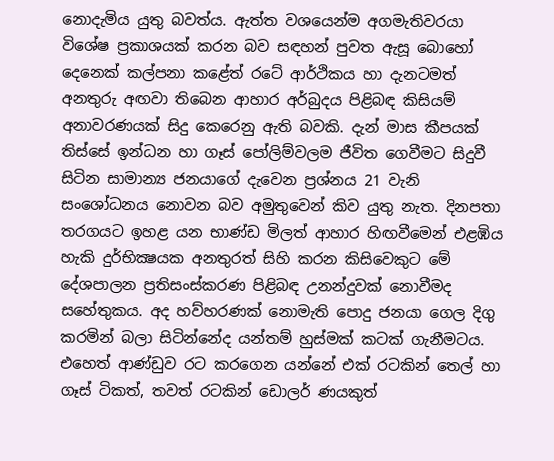නොදැමිය යුතු බවත්ය. ඇත්ත වශයෙන්ම අගමැතිවරයා විශේෂ ප්‍රකාශයක් කරන බව සඳහන් පුවත ඇසූ බොහෝ දෙනෙක් කල්පනා කළේත් රටේ ආර්ථිකය හා දැනටමත් අනතුරු අඟවා තිබෙන ආහාර අර්බුදය පිළිබඳ කිසියම් අනාවරණයක් සිදු කෙරෙනු ඇති බවකි. දැන් මාස කීපයක් තිස්සේ ඉන්ධන හා ගෑස් පෝලිම්වලම ජීවිත ගෙවීමට සිදුවී සිටින සාමාන්‍ය ජනයාගේ දැවෙන ප්‍රශ්නය 21 වැනි සංශෝධනය නොවන බව අමුතුවෙන් කිව යුතු නැත. දිනපතා තරගයට ඉහළ යන භාණ්ඩ මිලත් ආහාර හිඟවීමෙන් එළඹිය හැකි දුර්භික්‍ෂයක අනතුරත් සිහි කරන කිසිවෙකුට මේ දේශපාලන ප්‍රතිසංස්කරණ පිළිබඳ උනන්දුවක් නොවීමද සහේතුකය. අද හව්හරණක් නොමැති පොදු ජනයා ගෙල දිගු කරමින් බලා සිටින්නේද යන්තම් හුස්මක් කටක් ගැනීමටය. එහෙත් ආණ්ඩුව රට කරගෙන යන්නේ එක් රටකින් තෙල් හා ගෑස් ටිකත්, තවත් රටකින් ඩොලර් ණයකුත්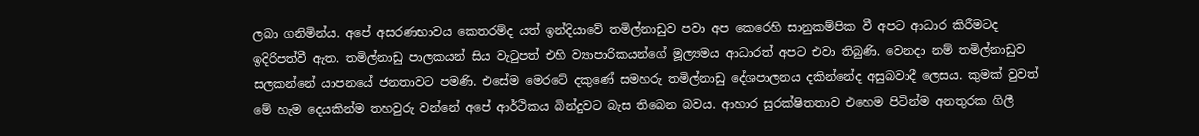ලබා ගනිමින්ය. අපේ අසරණභාවය කෙතරම්ද යත් ඉන්දියාවේ තමිල්නාඩුව පවා අප කෙරෙහි සානුකම්පික වී අපට ආධාර කිරීමටද ඉදිරිපත්වී ඇත. තමිල්නාඩු පාලකයන් සිය වැටුපත් එහි ව්‍යාපාරිකයන්ගේ මූල්‍යමය ආධාරත් අපට එවා තිබුණි. වෙනදා නම් තමිල්නාඩුව සලකන්නේ යාපනයේ ජනතාවට පමණි. එසේම මෙරටේ දකුණේ සමහරු තමිල්නාඩු දේශපාලනය දකින්නේද අසුබවාදී ලෙසය. කුමක් වුවත් මේ හැම දෙයකින්ම තහවුරු වන්නේ අපේ ආර්ථිකය බින්දුවට බැස තිබෙන බවය. ආහාර සුරක්ෂිතතාව එහෙම පිටින්ම අනතුරක ගිලී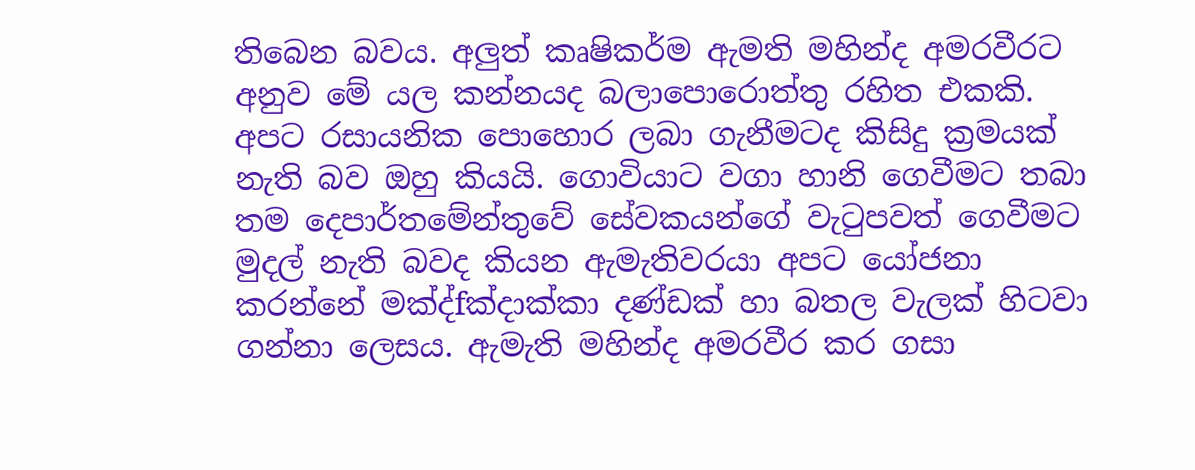තිබෙන බවය. අලුත් කෘෂිකර්ම ඇමති මහින්ද අමරවීරට අනුව මේ යල කන්නයද බලාපොරොත්තු රහිත එකකි. අපට රසායනික පොහොර ලබා ගැනීමටද කිසිදු ක්‍රමයක් නැති බව ඔහු කියයි. ගොවියාට වගා හානි ගෙවීමට තබා තම දෙපාර්තමේන්තුවේ සේවකයන්ගේ වැටුපවත් ගෙවීමට මුදල් නැති බවද කියන ඇමැතිවරයා අපට යෝජනා කරන්නේ මක්‍ද්fක්‍දාක්කා දණ්ඩක් හා බතල වැලක් හිටවා ගන්නා ලෙසය. ඇමැති මහින්ද අමරවීර කර ගසා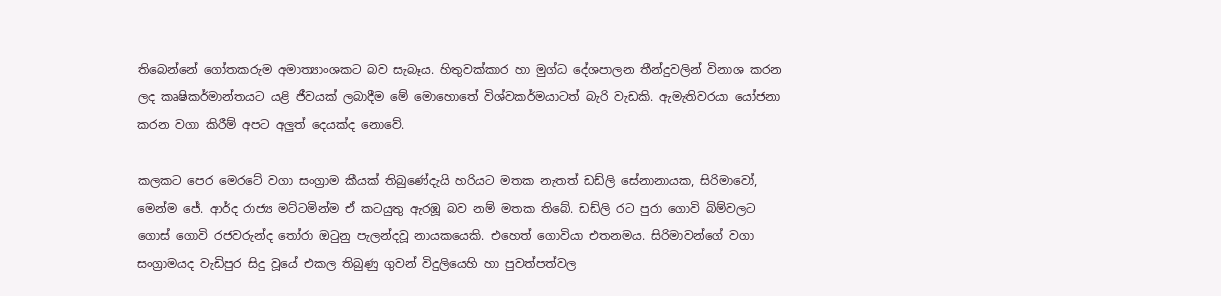තිබෙන්නේ ගෝතකරුම අමාත්‍යාංශකට බව සැබෑය. හිතුවක්කාර හා මුග්ධ දේශපාලන තීන්දුවලින් විනාශ කරන ලද කෘෂිකර්මාන්තයට යළි ජීවයක් ලබාදීම මේ මොහොතේ විශ්වකර්මයාටත් බැරි වැඩකි. ඇමැතිවරයා යෝජනා කරන වගා කිරීම් අපට අලුත් දෙයක්ද නොවේ.

කලකට පෙර මෙරටේ වගා සංග්‍රාම කීයක් තිබුණේදැයි හරියට මතක නැතත් ඩඩ්ලි සේනානායක, සිරිමාවෝ, මෙන්ම ජේ. ආර්ද රාජ්‍ය මට්ටමින්ම ඒ කටයුතු ඇරඹූ බව නම් මතක තිබේ. ඩඩ්ලි රට පුරා ගොවි බිම්වලට ගොස් ගොවි රජවරුන්ද තෝරා ඔටුනු පැලන්දවූ නායකයෙකි. එහෙත් ගොවියා එතනමය. සිරිමාවන්ගේ වගා සංග්‍රාමයද වැඩිපුර සිදු වූයේ එකල තිබුණු ගුවන් විදුලියෙහි හා පුවත්පත්වල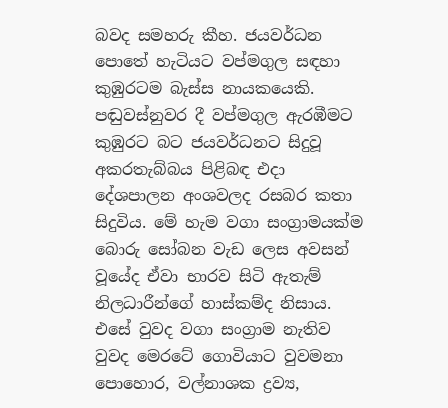බවද සමහරු කීහ. ජයවර්ධන පොතේ හැටියට වප්මගුල සඳහා කුඹුරටම බැස්ස නායකයෙකි. පඬුවස්නුවර දී වප්මගුල ඇරඹීමට කුඹුරට බට ජයවර්ධනට සිදුවූ අකරතැබ්බය පිළිබඳ එදා දේශපාලන අංශවලද රසබර කතා සිදුවිය. මේ හැම වගා සංග්‍රාමයක්ම බොරු සෝබන වැඩ ලෙස අවසන් වූයේද ඒවා භාරව සිටි ඇතැම් නිලධාරීන්ගේ හාස්කම්ද නිසාය. එසේ වුවද වගා සංග්‍රාම නැතිව වුවද මෙරටේ ගොවියාට වුවමනා පොහොර, වල්නාශක ද්‍රව්‍ය,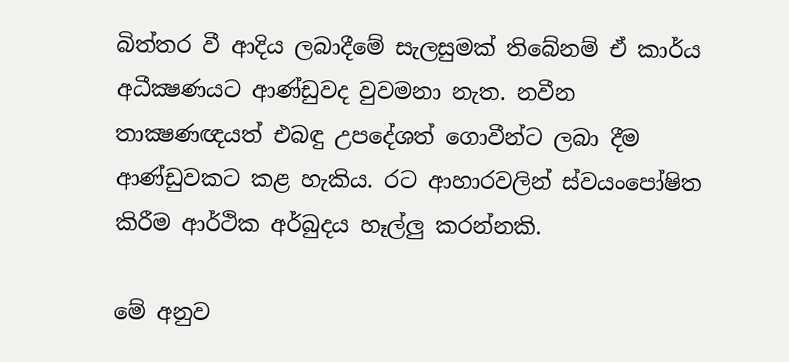බිත්තර වී ආදිය ලබාදීමේ සැලසුමක් තිබේනම් ඒ කාර්ය අධීක්‍ෂණයට ආණ්ඩුවද වුවමනා නැත. නවීන තාක්‍ෂණඥයත් එබඳු උපදේශත් ගොවීන්ට ලබා දීම ආණ්ඩුවකට කළ හැකිය. රට ආහාරවලින් ස්වයංපෝෂිත කිරීම ආර්ථික අර්බුදය හෑල්ලු කරන්නකි.

මේ අනුව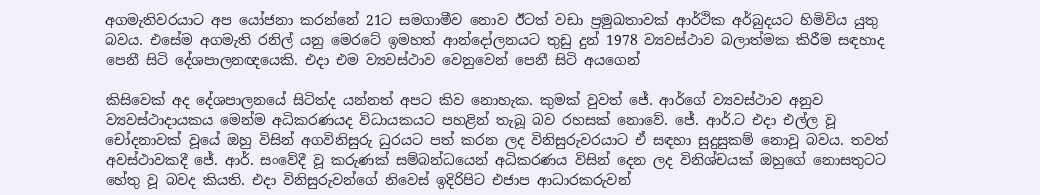අගමැතිවරයාට අප යෝජනා කරන්නේ 21ට සමගාමීව නොව ඊටත් වඩා ප්‍රමුඛතාවක් ආර්ථික අර්බුදයට හිමිවිය යුතු බවය. එසේම අගමැති රනිල් යනු මෙරටේ ඉමහත් ආන්දෝලනයට තුඩු දුන් 1978 ව්‍යවස්ථාව බලාත්මක කිරීම සඳහාද පෙනී සිටි දේශපාලනඥයෙකි. එදා එම ව්‍යවස්ථාව වෙනුවෙන් පෙනී සිටි අයගෙන්

කිසිවෙක් අද දේශපාලනයේ සිටිත්ද යන්නත් අපට කිව නොහැක. කුමක් වුවත් ජේ. ආර්ගේ ව්‍යවස්ථාව අනුව ව්‍යවස්ථාදායකය මෙන්ම අධිකරණයද විධායකයට පහළින් තැබූ බව රහසක් නොවේ. ජේ. ආර්.ට එදා එල්ල වූ චෝදනාවක් වූයේ ඔහු විසින් අගවිනිසුරු ධුරයට පත් කරන ලද විනිසුරුවරයාට ඒ සඳහා සුදුසුකම් නොවූ බවය. තවත් අවස්ථාවකදී ජේ. ආර්. සංවේදී වූ කරුණක් සම්බන්ධයෙන් අධිකරණය විසින් දෙන ලද විනිශ්චයක් ඔහුගේ නොසතුටට හේතු වූ බවද කියති. එදා විනිසුරුවන්ගේ නිවෙස් ඉදිරිපිට එජාප ආධාරකරුවන්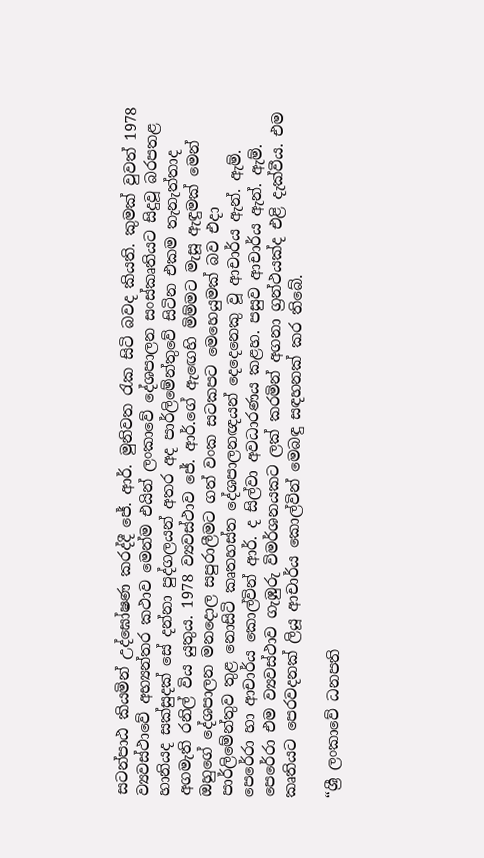සටන්පාඨ කියමින් උද්ඝෝෂණ කරද්දී ජේ. ආර්. මුනිවත රැක සිටි බවද කියති. කුමක් වුවත් 1978 ව්‍යවස්ථාවේ අභ්‍යන්තර කථාව මෙන්ම එයින් ලංකාවේ දේශපාලන සංස්කෘතියට සිදුවූ බරපතළ හානියද සක්සුදක් සේ දන්නා පුද්ගලයන් අතර අද පාර්ලිමේන්තුවේ සිටින එකම තැනැත්තාද අගමැති රනිල් විය යුතුය. 1978 ව්‍යවස්ථාව ජේ. ආර්.ගේ ඇඟෙහි මිම්මට මැසූ ඇඳුමක් මෙන් ඔහුගේ දේශපාලන මනදොල සපුරාලීමට ගත් වංක සටකපට මෙහෙයුමක් බව එදා පාර්ලිමේන්තුව තුළ නොසිටි කෘතහස්ත දේශපාලනඥයන් දෙදෙනෙකු වූ ආචාර්ය ඇන්. ඇම්. පෙරේරා හා ආචාර්ය කොල්වින් ආර්. ද සිල්වා අවධාරණය කළහ. පසුව ආචාර්ය ඇන්. ඇම්. පෙරේරා එම ව්‍යවස්ථාව ගැඹුරු විමර්ශනයකට ලක් කරමින් අගනා ග්‍රන්ථයක්ද එළි දැක්වීය. එම කෘතියට පෙරවදනක් ලියූ ආචාර්ය කොල්වින් මෙබඳු සඳහනක් කර තිබේ.

“ශ්‍රී ලංකාවේ ධනපති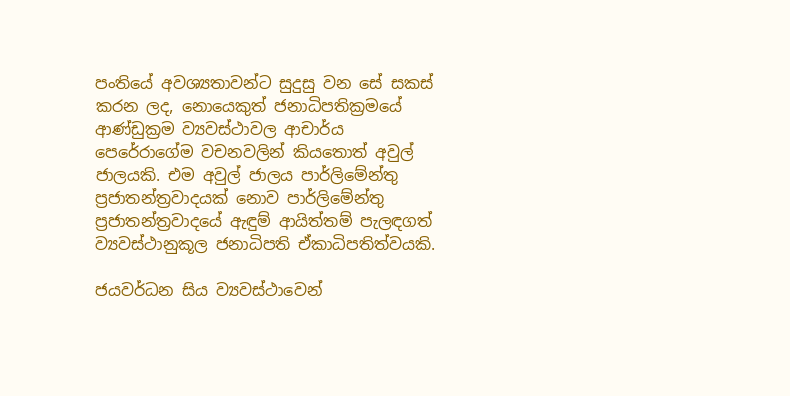පංතියේ අවශ්‍යතාවන්ට සුදුසු වන සේ සකස් කරන ලද, නොයෙකුත් ජනාධිපතික්‍රමයේ ආණ්ඩුක්‍රම ව්‍යවස්ථාවල ආචාර්ය පෙරේරාගේම වචනවලින් කියතොත් අවුල් ජාලයකි. එම අවුල් ජාලය පාර්ලිමේන්තු ප්‍රජාතන්ත්‍රවාදයක් නොව පාර්ලිමේන්තු ප්‍රජාතන්ත්‍රවාදයේ ඇඳුම් ආයිත්තම් පැලඳගත් ව්‍යවස්ථානුකූල ජනාධිපති ඒකාධිපතිත්වයකි.

ජයවර්ධන සිය ව්‍යවස්ථාවෙන්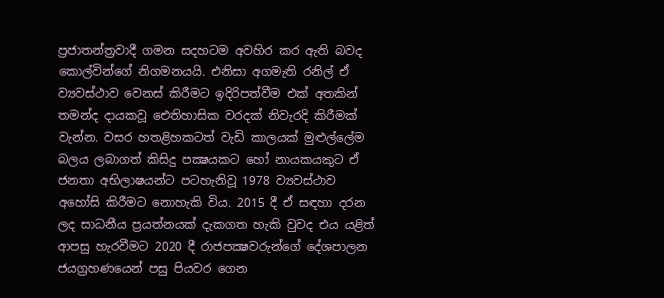ප්‍රජාතන්ත්‍රවාදී ගමන සදහටම අවහිර කර ඇති බවද කොල්වින්ගේ නිගමනයයි. එනිසා අගමැති රනිල් ඒ ව්‍යවස්ථාව වෙනස් කිරීමට ඉදිරිපත්වීම එක් අතකින් තමන්ද දායකවූ ඓතිහාසික වරදක් නිවැරදි කිරීමක් වැන්න. වසර හතළිහකටත් වැඩි කාලයක් මුළුල්ලේම බලය ලබාගත් කිසිදු පක්‍ෂයකට හෝ නායකයකුට ඒ ජනතා අභිලාෂයන්ට පටහැනිවූ 1978 ව්‍යවස්ථාව අහෝසි කිරීමට නොහැකි විය. 2015 දී ඒ සඳහා දරන ලද සාධනීය ප්‍රයත්නයක් දැකගත හැකි වුවද එය යළිත් ආපසු හැරවීමට 2020 දී රාජපක්‍ෂවරුන්ගේ දේශපාලන ජයග්‍රහණයෙන් පසු පියවර ගෙන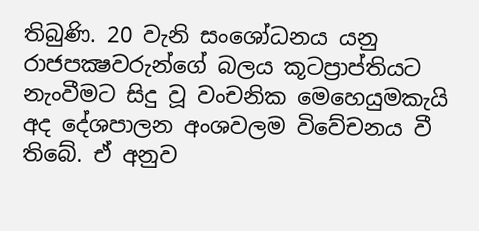තිබුණි. 20 වැනි සංශෝධනය යනු රාජපක්‍ෂවරුන්ගේ බලය කූටප්‍රාප්තියට නැංවීමට සිදු වූ වංචනික මෙහෙයුමකැයි අද දේශපාලන අංශවලම විවේචනය වී තිබේ. ඒ අනුව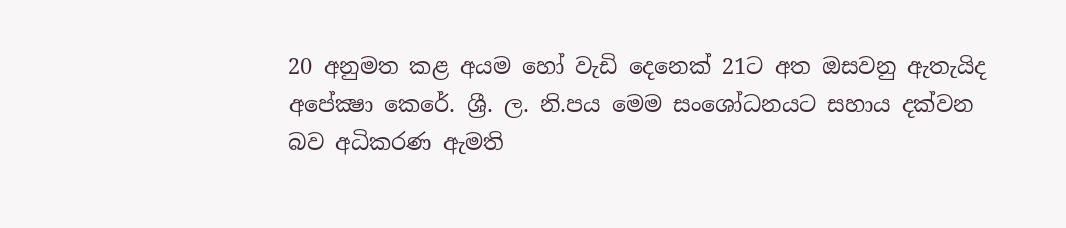20 අනුමත කළ අයම හෝ වැඩි දෙනෙක් 21ට අත ඔසවනු ඇතැයිද අපේක්‍ෂා කෙරේ. ශ්‍රී. ල. නි.පය මෙම සංශෝධනයට සහාය දක්වන බව අධිකරණ ඇමති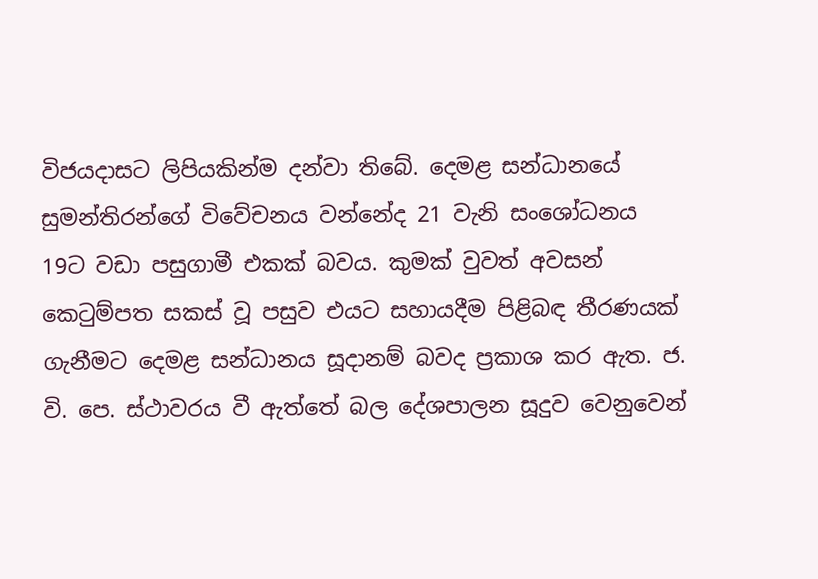විජයදාසට ලිපියකින්ම දන්වා තිබේ. දෙමළ සන්ධානයේ සුමන්තිරන්ගේ විවේචනය වන්නේද 21 වැනි සංශෝධනය 19ට වඩා පසුගාමී එකක් බවය. කුමක් වුවත් අවසන් කෙටුම්පත සකස් වූ පසුව එයට සහායදීම පිළිබඳ තීරණයක් ගැනීමට දෙමළ සන්ධානය සූදානම් බවද ප්‍රකාශ කර ඇත. ජ. වි. පෙ. ස්ථාවරය වී ඇත්තේ බල දේශපාලන සූදුව වෙනුවෙන්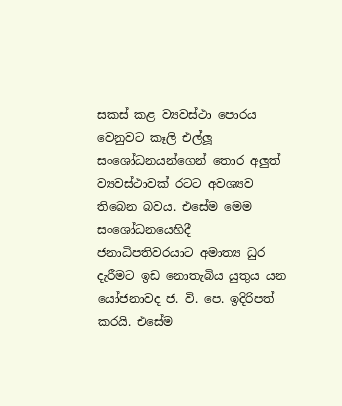සකස් කළ ව්‍යවස්ථා පොරය වෙනුවට කෑලි එල්ලූ සංශෝධනයන්ගෙන් තොර අලුත් ව්‍යවස්ථාවක් රටට අවශ්‍යව තිබෙන බවය. එසේම මෙම සංශෝධනයෙහිදී ජනාධිපතිවරයාට අමාත්‍ය ධුර දැරීමට ඉඩ නොතැබිය යුතුය යන යෝජනාවද ජ. වි. පෙ. ඉදිරිපත් කරයි. එසේම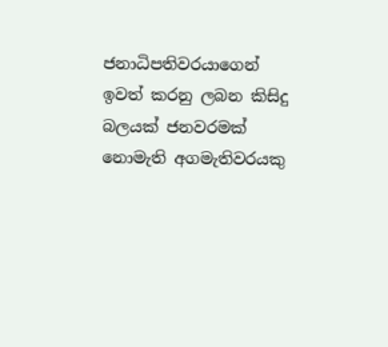ජනාධිපතිවරයාගෙන් ඉවත් කරනු ලබන කිසිදු බලයක් ජනවරමක් නොමැති අගමැතිවරයකු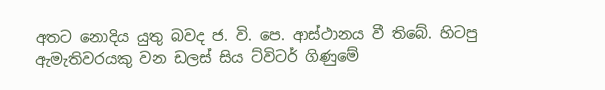අතට නොදිය යුතු බවද ජ. වි. පෙ. ආස්ථානය වී තිබේ. හිටපු ඇමැතිවරයකු වන ඩලස් සිය ට්විටර් ගිණුමේ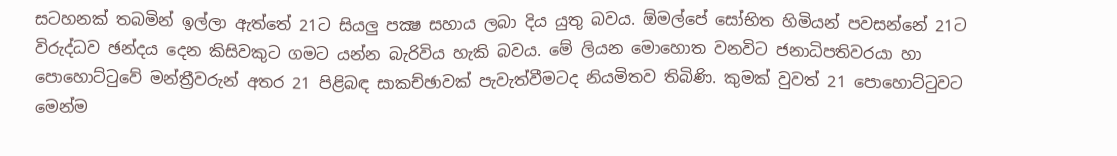සටහනක් තබමින් ඉල්ලා ඇත්තේ 21ට සියලු පක්‍ෂ සහාය ලබා දිය යුතු බවය. ඕමල්පේ සෝභිත හිමියන් පවසන්නේ 21ට විරුද්ධව ඡන්දය දෙන කිසිවකුට ගමට යන්න බැරිවිය හැකි බවය. මේ ලියන මොහොත වනවිට ජනාධිපතිවරයා හා පොහොට්ටුවේ මන්ත්‍රීවරුන් අතර 21 පිළිබඳ සාකච්ඡාවක් පැවැත්වීමටද නියමිතව තිබිණි. කුමක් වුවත් 21 පොහොට්ටුවට මෙන්ම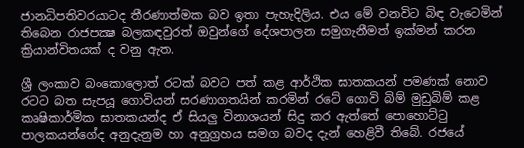ජානධිපතිවරයාටද තීරණාත්මක බව ඉතා පැහැදිලිය. එය මේ වනවිට බිඳ වැටෙමින් තිබෙන රාජපක්‍ෂ බලකඳවුරත් ඔවුන්ගේ දේශපාලන සමුගැනීමත් ඉක්මන් කරන ක්‍රියාන්විතයක් ද වනු ඇත.

ශ්‍රී ලංකාව බංකොලොත් රටක් බවට පත් කළ ආර්ථික ඝාතකයන් පමණක් නොව රටට බත සැපයූ ගොවියන් සරණාගතයින් කරමින් රටේ ගොවි බිම් මුඩුබිම් කළ කෘෂිකාර්මික ඝාතකයන්ද ඒ සියලු විනාශයන් සිදු කර ඇත්තේ පොහොට්ටු පාලකයන්ගේද අනුදැනුම හා අනුග්‍රහය සමග බවද දැන් හෙළිවී තිබේ. රජයේ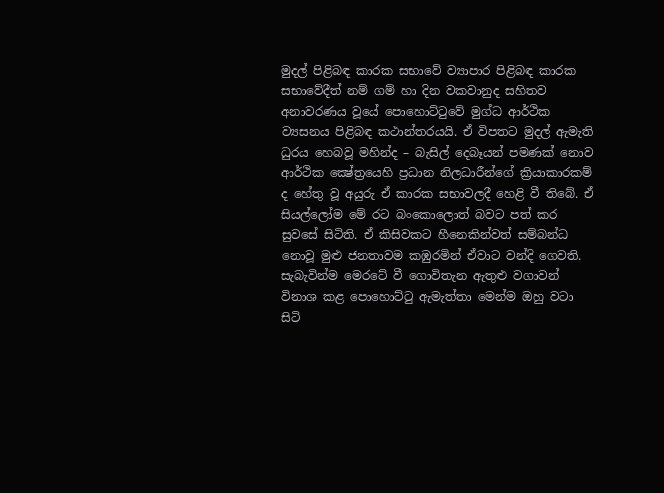මුදල් පිළිබඳ කාරක සභාවේ ව්‍යාපාර පිළිබඳ කාරක සභාවේදීත් නම් ගම් හා දින වකවානුද සහිතව අනාවරණය වූයේ පොහොට්ටුවේ මුග්ධ ආර්ථික ව්‍යසනය පිළිබඳ කථාන්තරයයි. ඒ විපතට මුදල් ඇමැති ධුරය හෙබවූ මහින්ද – බැසිල් දෙබෑයන් පමණක් නොව ආර්ථික ක්‍ෂේත්‍රයෙහි ප්‍රධාන නිලධාරීන්ගේ ක්‍රියාකාරකම් ද හේතු වූ අයුරු ඒ කාරක සභාවලදී හෙළි වී තිබේ. ඒ සියල්ලෝම මේ රට බංකොලොත් බවට පත් කර සුවසේ සිටිති. ඒ කිසිවකට හීනෙකින්වත් සම්බන්ධ නොවූ මුළු ජනතාවම කඹුරමින් ඒවාට වන්දි ගෙවති. සැබැවින්ම මෙරටේ වී ගොවිතැන ඇතුළු වගාවන් විනාශ කළ පොහොට්ටු ඇමැත්තා මෙන්ම ඔහු වටා සිටි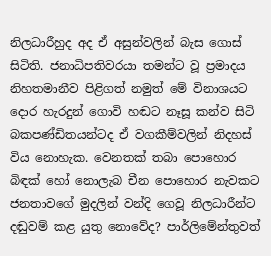නිලධාරීහුද අද ඒ අසුන්වලින් බැස ගොස් සිටිති. ජනාධිපතිවරයා තමන්ට වූ ප්‍රමාදය නිහතමානීව පිළිගත් නමුත් මේ විනාශයට දොර හැරදුන් ගොවි හඬට නෑසූ කන්ව සිටි බකපණ්ඩිතයන්ටද ඒ වගකීම්වලින් නිදහස් විය නොහැක. වෙනතක් තබා පොහොර බිඳක් හෝ නොලැබ චීන පොහොර නැවකට ජනතාවගේ මුදලින් වන්දි ගෙවූ නිලධාරීන්ට දඬුවම් කළ යුතු නොවේද? පාර්ලිමේන්තුවත්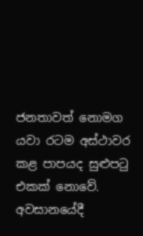ජනතාවත් නොමග යවා රටම අස්ථාවර කළ පාපයද සුළුපටු එකක් නොවේ. අවසානයේදී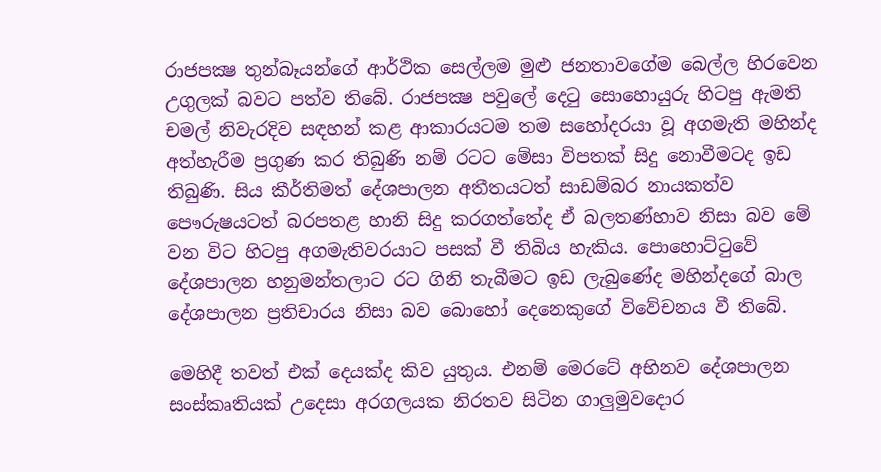රාජපක්‍ෂ තුන්බෑයන්ගේ ආර්ථික සෙල්ලම මුළු ජනතාවගේම බෙල්ල හිරවෙන උගුලක් බවට පත්ව තිබේ. රාජපක්‍ෂ පවුලේ දෙටු සොහොයුරු හිටපු ඇමති චමල් නිවැරදිව සඳහන් කළ ආකාරයටම තම සහෝදරයා වූ අගමැති මහින්ද අත්හැරීම ප්‍රගුණ කර තිබුණි නම් රටට මේසා විපතක් සිදු නොවීමටද ඉඩ තිබුණි. සිය කීර්තිමත් දේශපාලන අතීතයටත් සාඩම්බර නායකත්ව පෞරුෂයටත් බරපතළ හානි සිදු කරගත්තේද ඒ බලතණ්හාව නිසා බව මේ වන විට හිටපු අගමැතිවරයාට පසක් වී තිබිය හැකිය. පොහොට්ටුවේ දේශපාලන හනුමන්තලාට රට ගිනි තැබීමට ඉඩ ලැබුණේද මහින්දගේ බාල දේශපාලන ප්‍රතිචාරය නිසා බව බොහෝ දෙනෙකුගේ විවේචනය වී තිබේ.

මෙහිදී තවත් එක් දෙයක්ද කිව යුතුය. එනම් මෙරටේ අභිනව දේශපාලන සංස්කෘතියක් උදෙසා අරගලයක නිරතව සිටින ගාලුමුවදොර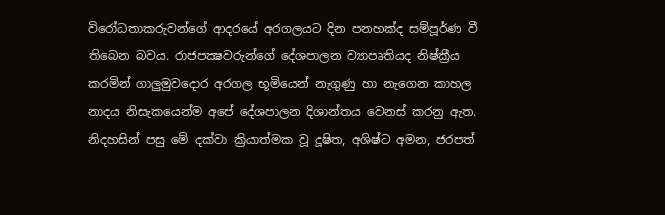විරෝධතාකරුවන්ගේ ආදරයේ අරගලයට දින පනහක්ද සම්පූර්ණ වී තිබෙන බවය. රාජපක්‍ෂවරුන්ගේ දේශපාලන ව්‍යාපෘතියද නිෂ්ක්‍රීය කරමින් ගාලුමුවදොර අරගල භූමියෙන් නැගුණු හා නැගෙන කාහල නාදය නිසැකයෙන්ම අපේ දේශපාලන දිශාන්තය වෙනස් කරනු ඇත. නිදහසින් පසු මේ දක්වා ක්‍රියාත්මක වූ දූෂිත, අශිෂ්ට අමන, ජරපත්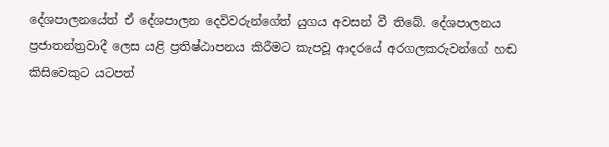දේශපාලනයේත් ඒ දේශපාලන දෙවිවරුන්ගේත් යුගය අවසන් වී තිබේ. දේශපාලනය ප්‍රජාතන්ත්‍රවාදී ලෙස යළි ප්‍රතිෂ්ඨාපනය කිරීමට කැපවූ ආදරයේ අරගලකරුවන්ගේ හඬ කිසිවෙකුට යටපත්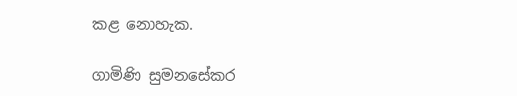කළ නොහැක.

ගාමිණි සුමනසේකර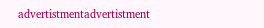advertistmentadvertistment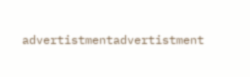advertistmentadvertistment